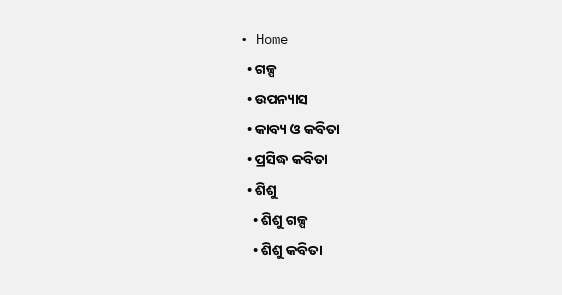• Home
  • ଗଳ୍ପ
  • ଉପନ୍ୟାସ
  • କାବ୍ୟ ଓ କବିତା
  • ପ୍ରସିଦ୍ଧ କବିତା
  • ଶିଶୁ
    • ଶିଶୁ ଗଳ୍ପ
    • ଶିଶୁ କବିତା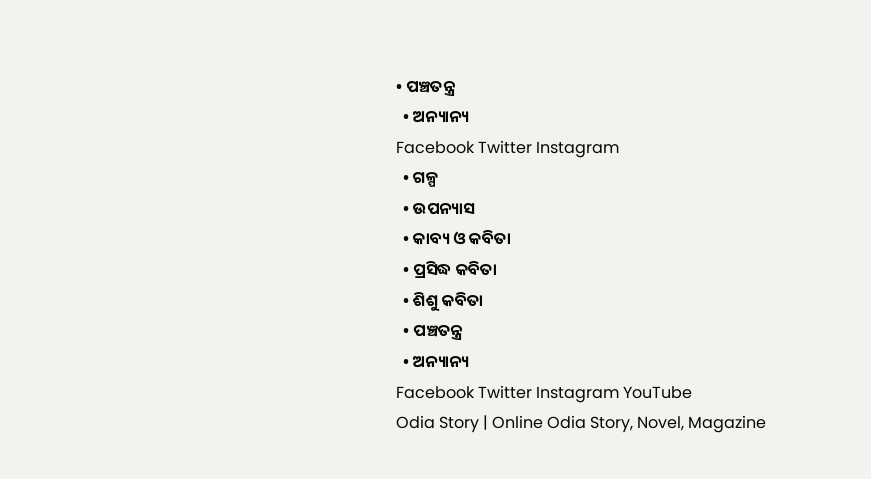• ପଞ୍ଚତନ୍ତ୍ର
  • ଅନ୍ୟାନ୍ୟ
Facebook Twitter Instagram
  • ଗଳ୍ପ
  • ଉପନ୍ୟାସ
  • କାବ୍ୟ ଓ କବିତା
  • ପ୍ରସିଦ୍ଧ କବିତା
  • ଶିଶୁ କବିତା
  • ପଞ୍ଚତନ୍ତ୍ର
  • ଅନ୍ୟାନ୍ୟ
Facebook Twitter Instagram YouTube
Odia Story | Online Odia Story, Novel, Magazine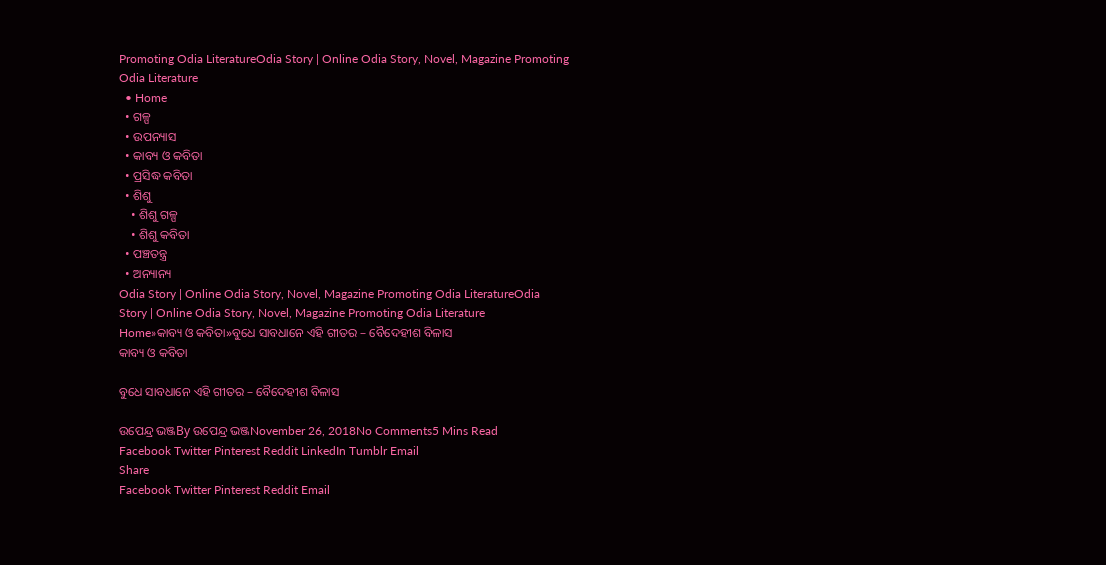Promoting Odia LiteratureOdia Story | Online Odia Story, Novel, Magazine Promoting Odia Literature
  • Home
  • ଗଳ୍ପ
  • ଉପନ୍ୟାସ
  • କାବ୍ୟ ଓ କବିତା
  • ପ୍ରସିଦ୍ଧ କବିତା
  • ଶିଶୁ
    • ଶିଶୁ ଗଳ୍ପ
    • ଶିଶୁ କବିତା
  • ପଞ୍ଚତନ୍ତ୍ର
  • ଅନ୍ୟାନ୍ୟ
Odia Story | Online Odia Story, Novel, Magazine Promoting Odia LiteratureOdia Story | Online Odia Story, Novel, Magazine Promoting Odia Literature
Home»କାବ୍ୟ ଓ କବିତା»ବୁଧେ ସାବଧାନେ ଏହି ଗୀତର – ବୈଦେହୀଶ ବିଳାସ
କାବ୍ୟ ଓ କବିତା

ବୁଧେ ସାବଧାନେ ଏହି ଗୀତର – ବୈଦେହୀଶ ବିଳାସ

ଉପେନ୍ଦ୍ର ଭଞ୍ଜBy ଉପେନ୍ଦ୍ର ଭଞ୍ଜNovember 26, 2018No Comments5 Mins Read
Facebook Twitter Pinterest Reddit LinkedIn Tumblr Email
Share
Facebook Twitter Pinterest Reddit Email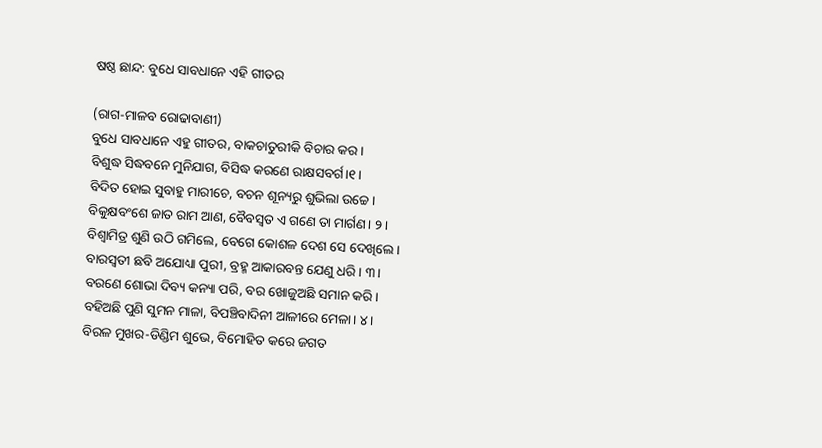ଷଷ୍ଠ ଛାନ୍ଦ: ବୁଧେ ସାବଧାନେ ଏହି ଗୀତର

(ରାଗ-ମାଳବ ରୋଢାବାଣୀ)
ବୁଧେ ସାବଧାନେ ଏହୁ ଗୀତର, ବାକଚାତୁରୀକି ବିଚାର କର।
ବିଶୁଦ୍ଧ ସିଦ୍ଧବନେ ମୁନିଯାଗ, ବିସିଦ୍ଧ କରଣେ ରାକ୍ଷସବର୍ଗ।୧।
ବିଦିତ ହୋଇ ସୁବାହୁ ମାରୀଚେ, ବଚନ ଶୂନ୍ୟରୁ ଶୁଭିଲା ଉଚ୍ଚେ।
ବିକୁକ୍ଷବଂଶେ ଜାତ ରାମ ଆଣ, ବୈବସ୍ଵତ ଏ ଗଣେ ତା ମାର୍ଗଣ। ୨।
ବିଶ୍ଵାମିତ୍ର ଶୁଣି ଉଠି ଗମିଲେ, ବେଗେ କୋଶଳ ଦେଶ ସେ ଦେଖିଲେ।
ବାରସ୍ଵତୀ ଛବି ଅଯୋଧ୍ୟା ପୁରୀ, ବ୍ରହ୍ମ ଆକାରବନ୍ତ ଯେଣୁ ଧରି। ୩।
ବରଣେ ଶୋଭା ଦିବ୍ୟ କନ୍ୟା ପରି, ବର ଖୋଜୁଅଛି ସମାନ କରି।
ବହିଅଛି ପୁଣି ସୁମନ ମାଳା, ବିପଞ୍ଚିବାଦିନୀ ଆଳୀରେ ମେଳା। ୪।
ବିରଳ ମୁଖର-ଡିଣ୍ଡିମ ଶୁଭେ, ବିମୋହିତ କରେ ଜଗତ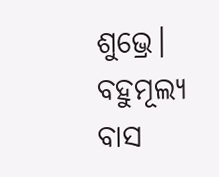ଶୁଭ୍ରେ।
ବହୁମୂଲ୍ୟ ବାସ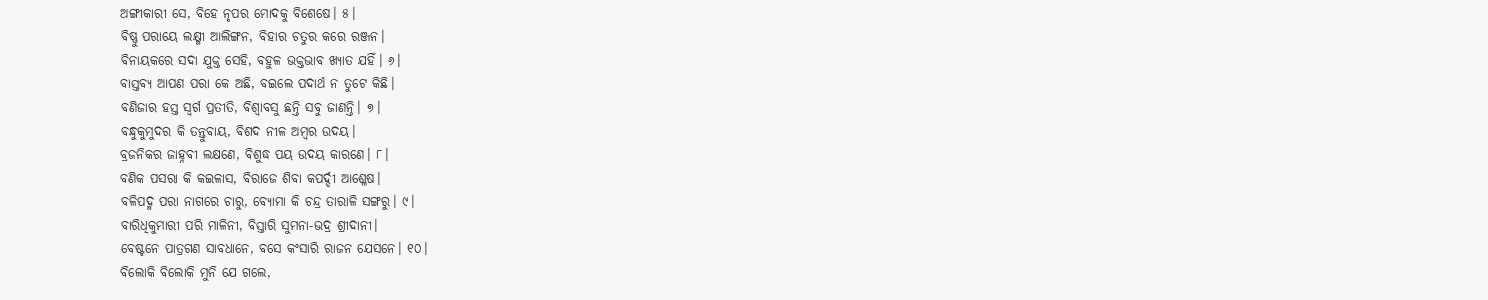ଅଙ୍ଗୀକାରୀ ସେ, ବିହେ ନୃପର ମୋଦକୁ ବିଶେଷେ। ୫।
ବିଷ୍ଣୁ ପରାୟେ ଲକ୍ଷ୍ମୀ ଆଲିଙ୍ଗନ, ବିହାର ଚତୁର କରେ ରଞ୍ଜନ।
ବିନାୟକରେ ସଦା ଯୁକ୍ତ ସେହି, ବହୁଳ ଭକ୍ତଭାବ ଖ୍ୟାତ ଯହିଁ। ୬।
ବାସ୍ତବ୍ୟ ଆପଣ ପରା କେ ଅଛି, ବଇଲେ ପଦାର୍ଥ ନ ତୁଟେ କିଛି।
ବଣିଜାର ହସ୍ତ ସ୍ଵର୍ଗ ପ୍ରତୀତି, ବିଶ୍ଵାବସୁ ଛନ୍ତି ସବୁ ଜାଣନ୍ତି। ୭।
ବନ୍ଧୁକୁମୁଦର କି ତନ୍ତୁବାୟ, ବିଶଦ ନୀଳ ଅମ୍ବର ଉଦୟ।
ବ୍ରଜନିକର ଜାହ୍ନବୀ ଲକ୍ଷଣେ, ବିଶୁଦ୍ଧ ପୟ ଉଦୟ କାରଣେ। ୮।
ବଣିକ ପସରା କି କଇଳାସ, ବିରାଜେ ଶିବା କପର୍ଦ୍ଦୀ ଆଶ୍ଳେଷ।
ବଳିପଦ୍ମ ପରା ନାଗରେ ଚାରୁ, ବ୍ୟୋମା କି ଚନ୍ଦ୍ର ତାରାଳି ସଙ୍ଗରୁ। ୯।
ବାରିଧିକୁମାରୀ ପରି ମାଳିନୀ, ବିସ୍ତାରି ସୁମନା-ଭଦ୍ର ଶ୍ରୀଦାନୀ।
ବେଷ୍ଟନେ ପାତ୍ରଗଣ ସାବଧାନେ, ବସେ କଂସାରି ରାଜନ ଯେସନେ। ୧୦।
ବିଲୋକି ବିଲୋକି ମୁନି ଯେ ଗଲେ,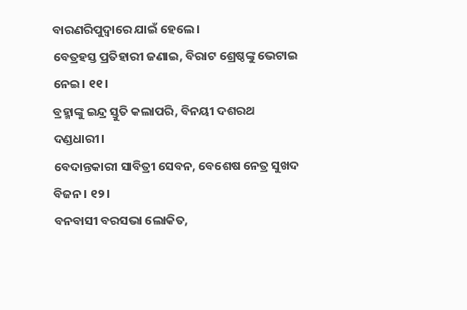ବାରଣରିପୁଦ୍ଵାରେ ଯାଇଁ ହେଲେ।
ବେତ୍ରହସ୍ତ ପ୍ରତିହାରୀ ଜଣାଇ, ବିରାଟ ଶ୍ରେଷ୍ଠଙ୍କୁ ଭେଟାଇ ନେଇ। ୧୧।
ବ୍ରହ୍ମାଙ୍କୁ ଇନ୍ଦ୍ର ସ୍ତୁତି କଲାପରି, ବିନୟୀ ଦଶରଥ ଦଣ୍ଡଧାରୀ।
ବେଦାନ୍ତକାରୀ ସାବିତ୍ରୀ ସେବନ, ବେଶେଷ ନେତ୍ର ସୁଖଦ ବିଜନ। ୧୨।
ବନବାସୀ ବରସଭା ଲୋକିତ,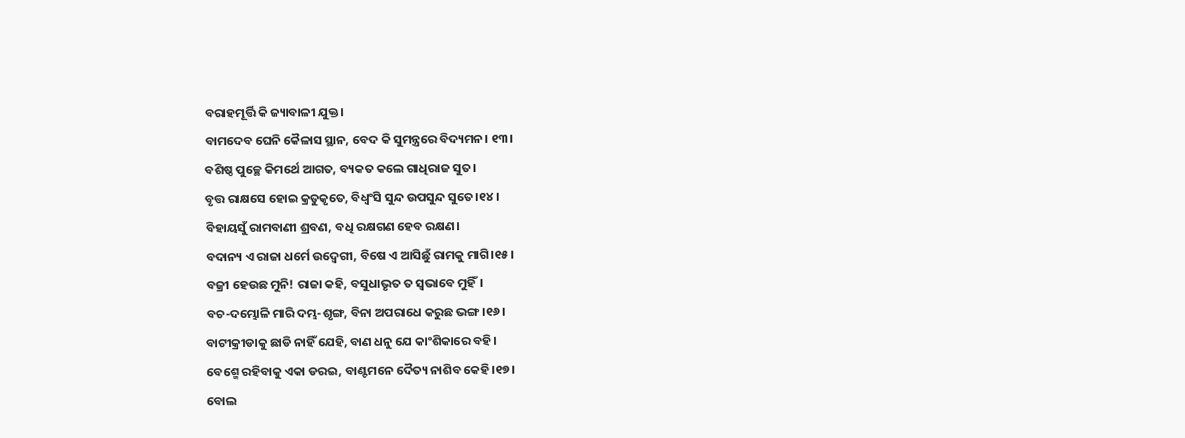ବରାହମୂର୍ତ୍ତି କି ଜ୍ୟାବାଳୀ ଯୁକ୍ତ।
ବାମଦେବ ଘେନି କୈଳାସ ସ୍ଥାନ, ବେଦ କି ସୁମନ୍ତ୍ରରେ ବିଦ୍ୟମନ। ୧୩।
ବଶିଷ୍ଠ ପୁଚ୍ଛେ କିମର୍ଥେ ଆଗତ, ବ୍ୟକତ କଲେ ଗାଧିରାଜ ସୁତ।
ବୃତ୍ତ ରାକ୍ଷସେ ହୋଇ କ୍ରତୁକୃତେ, ବିଧ୍ଵଂସି ସୁନ୍ଦ ଉପସୁନ୍ଦ ସୁତେ।୧୪।
ବିହାୟସୁଁ ରାମବାଣୀ ଶ୍ରବଣ, ବଧି ରକ୍ଷଗଣ ହେବ ରକ୍ଷଣ।
ବଦାନ୍ୟ ଏ ରାଜା ଧର୍ମେ ଉଦ୍ବେଗୀ, ବିଷେ ଏ ଆସିଛୁଁ ରାମକୁ ମାଗି।୧୫।
ବଜ୍ରୀ ହେଉଛ ମୁନି! ରାଜା କହି, ବସୁଧାଭୃତ ତ ସ୍ଵଭାବେ ମୁହିଁ।
ବଚ-ଦମ୍ଭୋଳି ମାରି ଦମ୍ଭ-ଶୃଙ୍ଗ, ବିନା ଅପରାଧେ କରୁଛ ଭଙ୍ଗ।୧୬।
ବାଟୀକ୍ରୀଡାକୁ ଛାଡି ନାହିଁ ଯେହି, ବାଣ ଧନୁ ଯେ କାଂଶିକାରେ ବହି।
ବେଶ୍ମେ ରହିବାକୁ ଏକା ଡରଇ, ବାଣ୍ଟମନେ ଦୈତ୍ୟ ନାଶିବ କେହି।୧୭।
ବୋଲ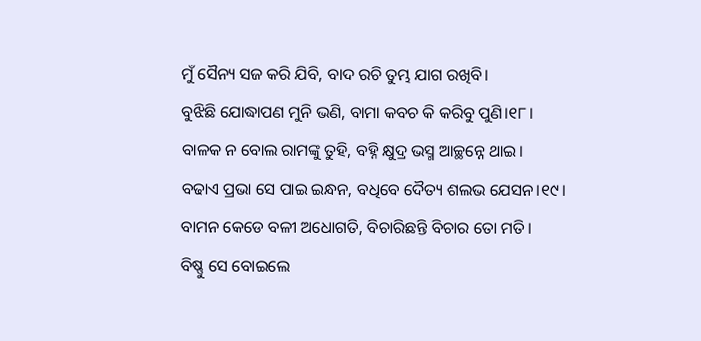ମୁଁ ସୈନ୍ୟ ସଜ କରି ଯିବି, ବାଦ ରଚି ତୁମ୍ଭ ଯାଗ ରଖିବି।
ବୁଝିଛି ଯୋଦ୍ଧାପଣ ମୁନି ଭଣି, ବାମା କବଚ କି କରିବୁ ପୁଣି।୧୮।
ବାଳକ ନ ବୋଲ ରାମଙ୍କୁ ତୁହି, ବହ୍ନି କ୍ଷୁଦ୍ର ଭସ୍ମ ଆଚ୍ଛନ୍ନେ ଥାଇ।
ବଢାଏ ପ୍ରଭା ସେ ପାଇ ଇନ୍ଧନ, ବଧିବେ ଦୈତ୍ୟ ଶଲଭ ଯେସନ।୧୯।
ବାମନ କେଡେ ବଳୀ ଅଧୋଗତି, ବିଚାରିଛନ୍ତି ବିଚାର ତୋ ମତି।
ବିଷ୍ଣୁ ସେ ବୋଇଲେ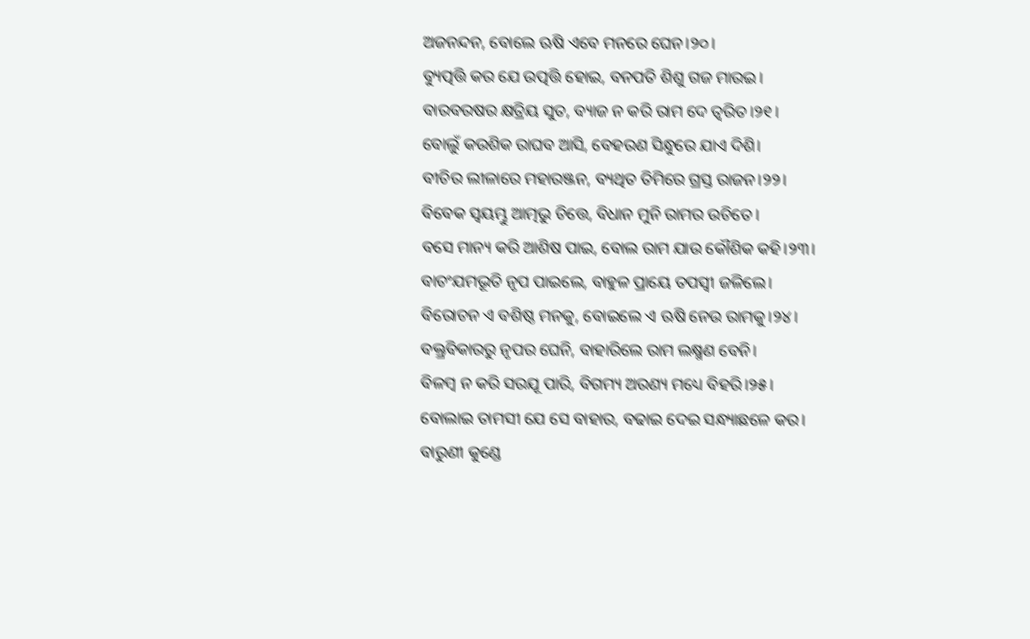ଅଜନନ୍ଦନ, ବୋଲେ ଋଷି ଏବେ ମନରେ ଘେନ।୨୦।
ବ୍ୟୁତ୍ପତ୍ତି କର ଯେ ଉତ୍ପତ୍ତି ହୋଇ, ବନପତି ଶିଶୁ ଗଜ ମାରଇ।
ବାରବରଷର କ୍ଷତ୍ରିୟ ସୁତ, ବ୍ୟାଜ ନ କରି ରାମ ଦେ ତ୍ଵରିତ।୨୧।
ବୋଲୁଁ କଉଶିକ ରାଘବ ଆସି, ବେହରଣ ସିନ୍ଧୁରେ ଯାଏ ଦିଶି।
ବୀଚିର ଲୀଳାରେ ମହାରଞ୍ଜନ, ବ୍ୟଥିତ ତିମିରେ ଗ୍ରସ୍ତ ରାଜନ।୨୨।
ବିବେକ ସ୍ଵୟମ୍ଭୁ ଆତ୍ମଭୁ ଚିତ୍ତେ, ବିଧାନ ମୁନି ରାମର ଉଚିତେ।
ବସେ ମାନ୍ୟ କରି ଆଶିଷ ପାଇ, ବୋଲ ରାମ ଯାଉ କୌଶିକ କହି।୨୩।
ବାଚଂଯମଭୂତି ନୃପ ପାଇଲେ, ବାହୁଳ ପ୍ରାୟେ ତପସ୍ଵୀ ଜଳିଲେ।
ବିରୋଚନ ଏ ବଶିଷ୍ଠ ମନକୁ, ବୋଇଲେ ଏ ଋଷି ନେଉ ରାମକୁ।୨୪।
ବକ୍ତ୍ରବିକାରରୁ ନୃପର ଘେନି, ବାହାରିଲେ ରାମ ଲକ୍ଷ୍ମଣ ବେନି।
ବିଳମ୍ବ ନ କରି ସରଯୂ ପାରି, ବିଗମ୍ୟ ଅରଣ୍ୟ ମଧ୍ୟେ ବିହରି।୨୫।
ବୋଲାଇ ତାମସୀ ଯେ ସେ ବାହାର, ବଢାଇ ଦେଇ ସନ୍ଧ୍ୟାଛଳେ କର।
ବାରୁଣୀ କୁଣ୍ଡେ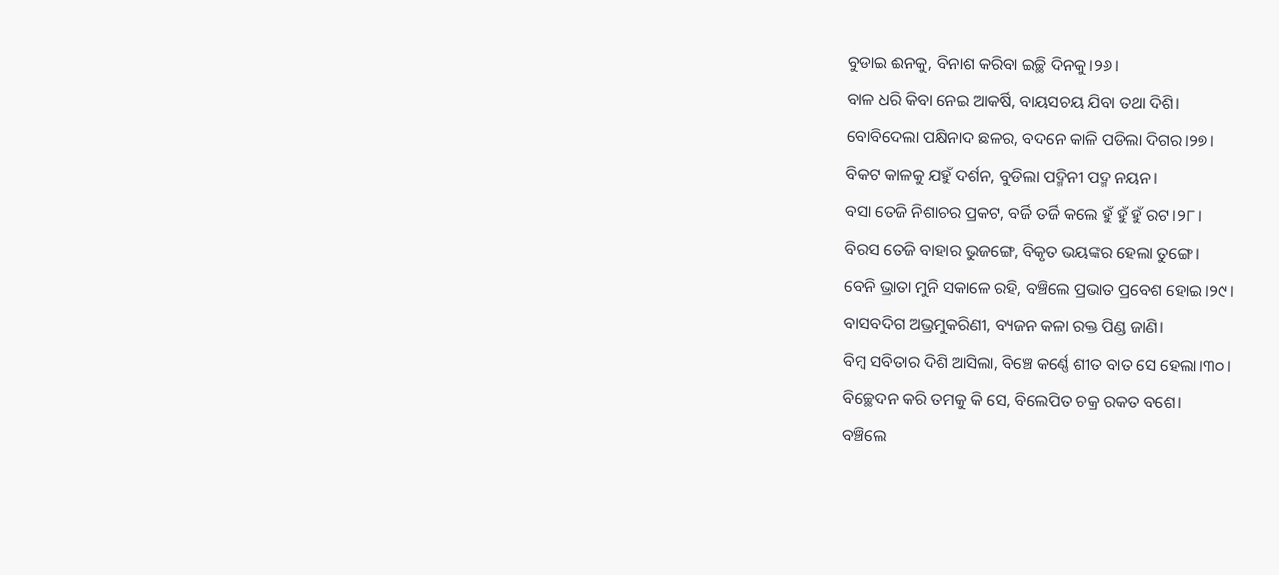ବୁଡାଇ ଈନକୁ, ବିନାଶ କରିବା ଇଚ୍ଛି ଦିନକୁ।୨୬।
ବାଳ ଧରି କିବା ନେଇ ଆକର୍ଷି, ବାୟସଚୟ ଯିବା ତଥା ଦିଶି।
ବୋବିଦେଲା ପକ୍ଷିନାଦ ଛଳର, ବଦନେ କାଳି ପଡିଲା ଦିଗର।୨୭।
ବିକଟ କାଳକୁ ଯହୁଁ ଦର୍ଶନ, ବୁଡିଲା ପଦ୍ମିନୀ ପଦ୍ମ ନୟନ।
ବସା ତେଜି ନିଶାଚର ପ୍ରକଟ, ବର୍ଜି ତର୍ଜି କଲେ ହୁଁ ହୁଁ ହୁଁ ରଟ।୨୮।
ବିରସ ତେଜି ବାହାର ଭୁଜଙ୍ଗେ, ବିକୃତ ଭୟଙ୍କର ହେଲା ତୁଙ୍ଗେ।
ବେନି ଭ୍ରାତା ମୁନି ସକାଳେ ରହି, ବଞ୍ଚିଲେ ପ୍ରଭାତ ପ୍ରବେଶ ହୋଇ।୨୯।
ବାସବଦିଗ ଅଭ୍ରମୁକରିଣୀ, ବ୍ୟଜନ କଳା ରକ୍ତ ପିଣ୍ଡ ଜାଣି।
ବିମ୍ଵ ସବିତାର ଦିଶି ଆସିଲା, ବିଞ୍ଚେ କର୍ଣ୍ଣେ ଶୀତ ବାତ ସେ ହେଲା।୩୦।
ବିଚ୍ଛେଦନ କରି ତମକୁ କି ସେ, ବିଲେପିତ ଚକ୍ର ରକତ ବଶେ।
ବଞ୍ଚିଲେ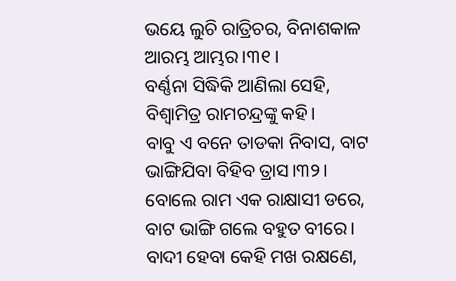ଭୟେ ଲୁଚି ରାତ୍ରିଚର, ବିନାଶକାଳ ଆରମ୍ଭ ଆମ୍ଭର।୩୧।
ବର୍ଣ୍ଣନା ସିଦ୍ଧିକି ଆଣିଲା ସେହି, ବିଶ୍ଵାମିତ୍ର ରାମଚନ୍ଦ୍ରଙ୍କୁ କହି।
ବାବୁ ଏ ବନେ ତାଡକା ନିବାସ, ବାଟ ଭାଙ୍ଗିଯିବା ବିହିବ ତ୍ରାସ।୩୨।
ବୋଲେ ରାମ ଏକ ରାକ୍ଷାସୀ ଡରେ, ବାଟ ଭାଙ୍ଗି ଗଲେ ବହୁତ ବୀରେ।
ବାଦୀ ହେବା କେହି ମଖ ରକ୍ଷଣେ,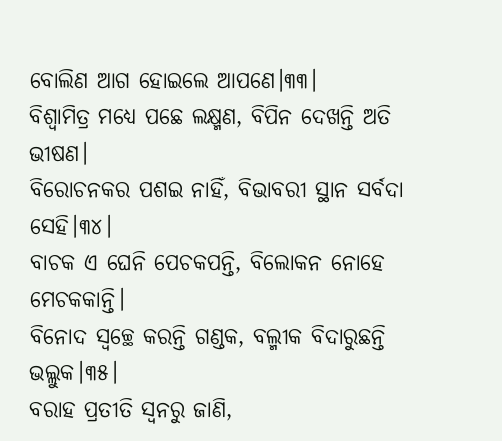ବୋଲିଣ ଆଗ ହୋଇଲେ ଆପଣେ।୩୩।
ବିଶ୍ଵାମିତ୍ର ମଧ୍ୟେ ପଛେ ଲକ୍ଷ୍ମଣ, ବିପିନ ଦେଖନ୍ତି ଅତି ଭୀଷଣ।
ବିରୋଚନକର ପଶଇ ନାହିଁ, ବିଭାବରୀ ସ୍ଥାନ ସର୍ବଦା ସେହି।୩୪।
ବାଚକ ଏ ଘେନି ପେଚକପନ୍ତି, ବିଲୋକନ ନୋହେ ମେଚକକାନ୍ତି।
ବିନୋଦ ସ୍ଵଚ୍ଛେ କରନ୍ତି ଗଣ୍ଡକ, ବଲ୍ମୀକ ବିଦାରୁଛନ୍ତି ଭଲ୍ଲୁକ।୩୫।
ବରାହ ପ୍ରତୀତି ସ୍ଵନରୁ ଜାଣି,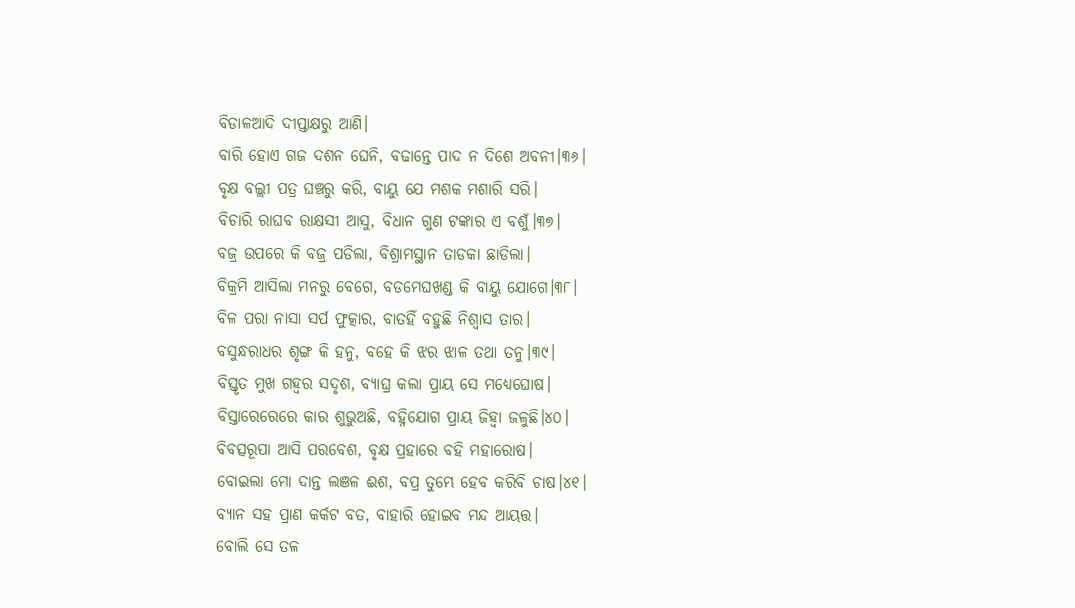ବିଡାଳଆଦି ଦୀପ୍ତାକ୍ଷରୁ ଆଣି।
ବାରି ହୋଏ ଗଜ ଦଶନ ଘେନି, ବଢାନ୍ତେ ପାଦ ନ ଦିଶେ ଅବନୀ।୩୬।
ବୃକ୍ଷ ବଲ୍ଲୀ ପତ୍ର ଘଞ୍ଚରୁ କରି, ବାୟୁ ଯେ ମଶକ ମଶାରି ସରି।
ବିଚାରି ରାଘବ ରାକ୍ଷସୀ ଆସୁ, ବିଧାନ ଗୁଣ ଟଙ୍କାର ଏ ବଶୁଁ।୩୭।
ବଜ୍ର ଉପରେ କି ବଜ୍ର ପଡିଲା, ବିଶ୍ରାମସ୍ଥାନ ତାଡକା ଛାଡିଲା।
ବିକ୍ରମି ଆସିଲା ମନରୁ ବେଗେ, ବଡମେଘଖଣ୍ଡ କି ବାୟୁ ଯୋଗେ।୩୮।
ବିଳ ପରା ନାସା ସର୍ପ ଫୁତ୍କାର, ବାତହିଁ ବହୁଛି ନିଶ୍ଵାସ ତାର।
ବସୁନ୍ଧରାଧର ଶୃଙ୍ଗ କି ହନୁ, ବହେ କି ଝର ଝାଳ ତଥା ତନୁ।୩୯।
ବିସ୍ତୃତ ମୁଖ ଗହ୍ଵର ସଦୃଶ, ବ୍ୟାଘ୍ର କଲା ପ୍ରାୟ ସେ ମଧ୍ୟେଘୋଷ।
ବିସ୍ତାରେରେରେ କାର ଶୁଭୁଅଛି, ବହ୍ନିଯୋଗ ପ୍ରାୟ ଜିହ୍ଵା ଜଳୁଛି।୪୦।
ବିବତ୍ସରୂପା ଆସି ପରବେଶ, ବୃକ୍ଷ ପ୍ରହାରେ ବହି ମହାରୋଷ।
ବୋଇଲା ମୋ ଦାନ୍ତ ଲଞଳ ଈଶ, ବପ୍ର ତୁମ୍ଭେ ହେବ କରିବି ଚାଷ।୪୧।
ବ୍ୟାନ ସହ ପ୍ରାଣ କର୍କଟ ବତ, ବାହାରି ହୋଇବ ମନ୍ଦ ଆୟତ୍ତ।
ବୋଲି ସେ ତଳ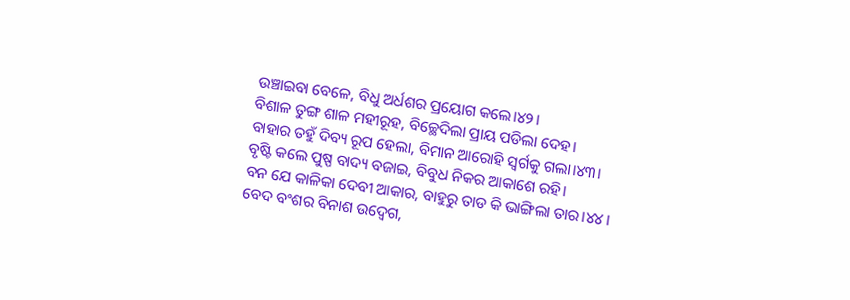ଉଞ୍ଚାଇବା ବେଳେ, ବିଧୁ ଅର୍ଧଶର ପ୍ରୟୋଗ କଲେ।୪୨।
ବିଶାଳ ତୁଙ୍ଗ ଶାଳ ମହୀରୂହ, ବିଚ୍ଛେଦିଲା ପ୍ରାୟ ପଡିଲା ଦେହ।
ବାହାର ତହୁଁ ଦିବ୍ୟ ରୂପ ହେଲା, ବିମାନ ଆରୋହି ସ୍ଵର୍ଗକୁ ଗଲା।୪୩।
ବୃଷ୍ଟି କଲେ ପୁଷ୍ପ ବାଦ୍ୟ ବଜାଇ, ବିବୁଧ ନିକର ଆକାଶେ ରହି।
ବନ ଯେ କାଳିକା ଦେବୀ ଆକାର, ବାହୁରୁ ତାଡ କି ଭାଙ୍ଗିଲା ତାର।୪୪।
ବେଦ ବଂଶର ବିନାଶ ଉଦ୍ବେଗ,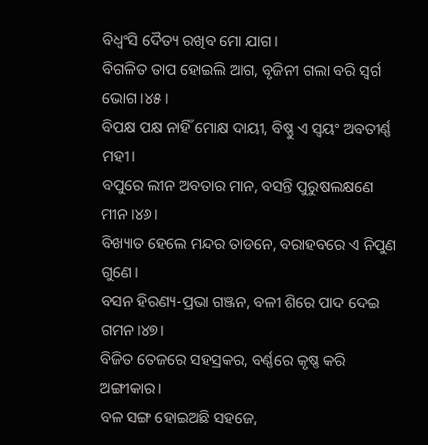ବିଧ୍ଵଂସି ଦୈତ୍ୟ ରଖିବ ମୋ ଯାଗ।
ବିଗଳିତ ତାପ ହୋଇଲି ଆଗ, ବୃଜିନୀ ଗଲା ବରି ସ୍ଵର୍ଗ ଭୋଗ।୪୫।
ବିପକ୍ଷ ପକ୍ଷ ନାହିଁ ମୋକ୍ଷ ଦାୟୀ, ବିଷ୍ଣୁ ଏ ସ୍ଵୟଂ ଅବତୀର୍ଣ୍ଣ ମହୀ।
ବପୁରେ ଲୀନ ଅବତାର ମାନ, ବସନ୍ତି ପୁରୁଷଲକ୍ଷଣେ ମୀନ।୪୬।
ବିଖ୍ୟାତ ହେଲେ ମନ୍ଦର ତାଡନେ, ବରାହବରେ ଏ ନିପୁଣ ଗୁଣେ।
ବସନ ହିରଣ୍ୟ-ପ୍ରଭା ଗଞ୍ଜନ, ବଳୀ ଶିରେ ପାଦ ଦେଇ ଗମନ।୪୭।
ବିଜିତ ତେଜରେ ସହସ୍ରକର, ବର୍ଣ୍ଣରେ କୃଷ୍ଣ କରି ଅଙ୍ଗୀକାର।
ବଳ ସଙ୍ଗ ହୋଇଅଛି ସହଜେ,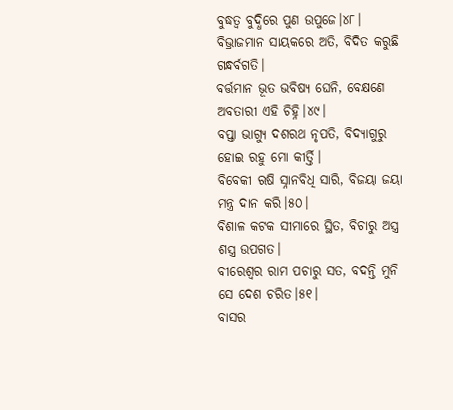ବୁଦ୍ଧତ୍ଵ ବୁଦ୍ଧିରେ ପୁଣ ଉପୁଜେ।୪୮।
ବିଭ୍ରାଜମାନ ସାୟକରେ ଅତି, ବିଦିତ କରୁଛି ଗନ୍ଧର୍ବଗତି।
ବର୍ତ୍ତମାନ ଭୂତ ଭବିଷ୍ୟ ଘେନି, ବେକ୍ଷଣେ ଅବତାରୀ ଏହି ଚିହ୍ନି।୪୯।
ବପ୍ତା ଭାଗ୍ୟୁ ଦଶରଥ ନୃପତି, ବିଦ୍ୟାଗୁରୁ ହୋଇ ରହୁ ମୋ କୀର୍ତ୍ତି।
ବିବେକୀ ଋଷି ସ୍ନାନବିଧି ସାରି, ବିଜୟା ଜୟା ମନ୍ତ୍ର ଦାନ କରି।୫୦।
ବିଶାଳ କଟକ ସୀମାରେ ସ୍ଥିତ, ବିଚାରୁ ଅସ୍ତ୍ର ଶସ୍ତ୍ର ଉପଗତ।
ବୀରେଶ୍ଵର ରାମ ପଚାରୁ ସତ, ବଦନ୍ତି ମୁନି ସେ ଦେଶ ଚରିତ।୫୧।
ବାସର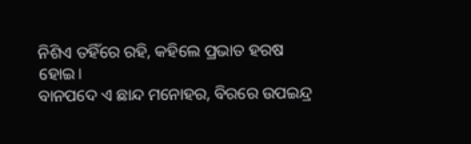ନିଶିଏ ତହିଁରେ ରହି, କହିଲେ ପ୍ରଭାତ ହରଷ ହୋଇ।
ବାନପଦେ ଏ ଛାନ୍ଦ ମନୋହର, ବିରରେ ଉପଇନ୍ଦ୍ର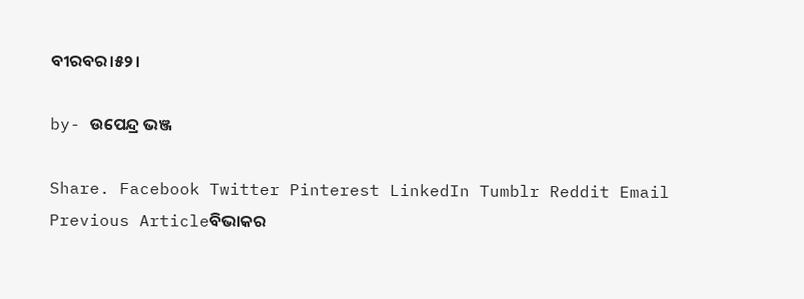ବୀରବର।୫୨।

by- ଉପେନ୍ଦ୍ର ଭଞ୍ଜ

Share. Facebook Twitter Pinterest LinkedIn Tumblr Reddit Email
Previous Articleବିଭାକର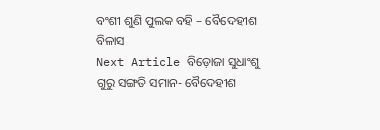ବଂଶୀ ଶୁଣି ପୁଲକ ବହି – ବୈଦେହୀଶ ବିଳାସ
Next Article ବିଡ଼ୋଜା ସୁଧାଂଶୁ ଗୁରୁ ସଙ୍ଗତି ସମାନ- ବୈଦେହୀଶ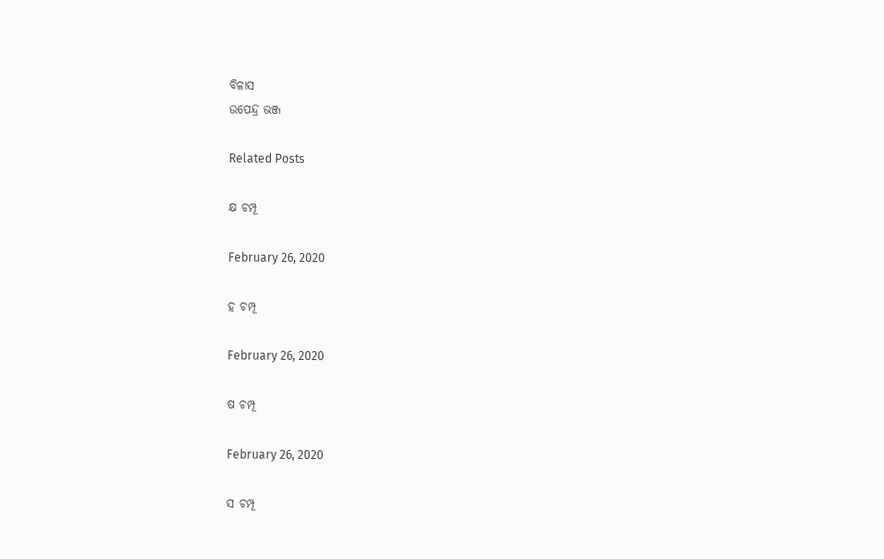ବିଳାସ
ଉପେନ୍ଦ୍ର ଭଞ୍ଜ

Related Posts

କ୍ଷ ଚମ୍ପୂ

February 26, 2020

ହ ଚମ୍ପୂ

February 26, 2020

ଷ ଚମ୍ପୂ

February 26, 2020

ସ ଚମ୍ପୂ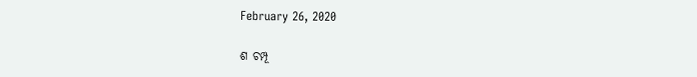February 26, 2020

ଶ ଚମ୍ପୂ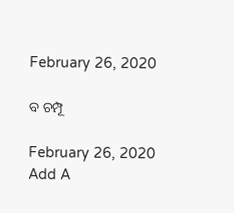February 26, 2020

ବ ଚମ୍ପୂ

February 26, 2020
Add A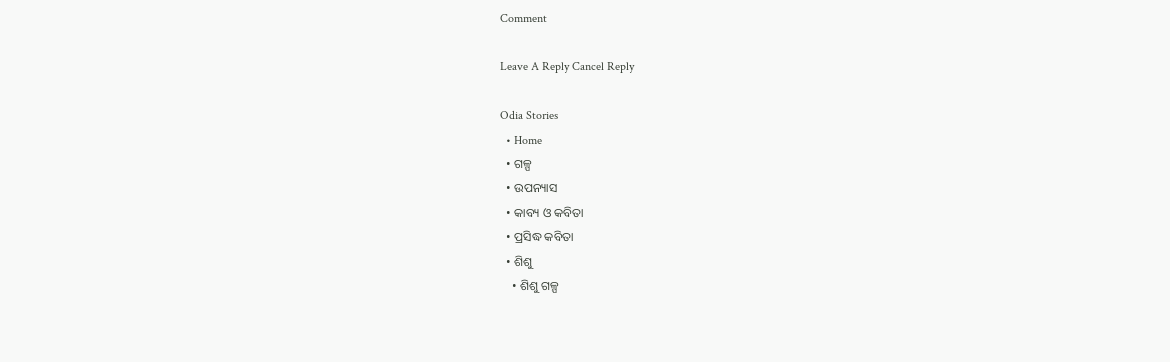Comment

Leave A Reply Cancel Reply

Odia Stories
  • Home
  • ଗଳ୍ପ
  • ଉପନ୍ୟାସ
  • କାବ୍ୟ ଓ କବିତା
  • ପ୍ରସିଦ୍ଧ କବିତା
  • ଶିଶୁ
    • ଶିଶୁ ଗଳ୍ପ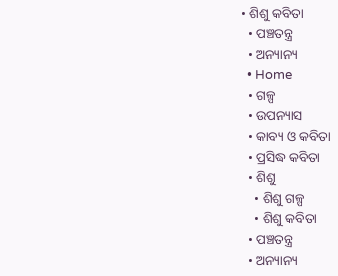• ଶିଶୁ କବିତା
  • ପଞ୍ଚତନ୍ତ୍ର
  • ଅନ୍ୟାନ୍ୟ
  • Home
  • ଗଳ୍ପ
  • ଉପନ୍ୟାସ
  • କାବ୍ୟ ଓ କବିତା
  • ପ୍ରସିଦ୍ଧ କବିତା
  • ଶିଶୁ
    • ଶିଶୁ ଗଳ୍ପ
    • ଶିଶୁ କବିତା
  • ପଞ୍ଚତନ୍ତ୍ର
  • ଅନ୍ୟାନ୍ୟ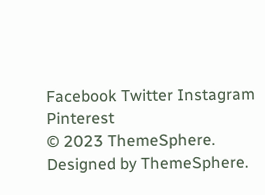Facebook Twitter Instagram Pinterest
© 2023 ThemeSphere. Designed by ThemeSphere.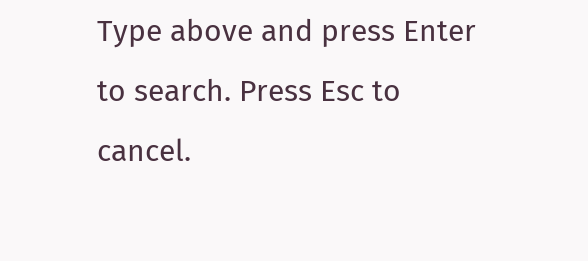Type above and press Enter to search. Press Esc to cancel.